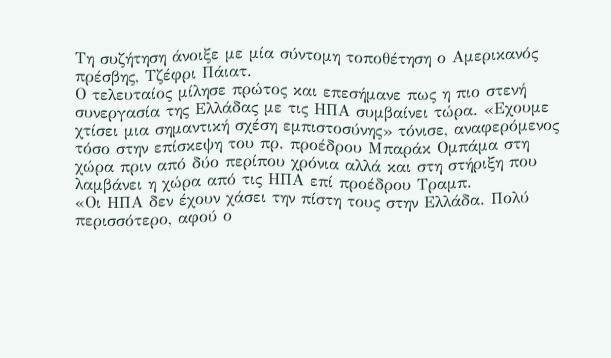Τη συζήτηση άνοιξε με μία σύντομη τοποθέτηση ο Αμερικανός πρέσβης, Τζέφρι Πάιατ.
Ο τελευταίος μίλησε πρώτος και επεσήμανε πως η πιο στενή συνεργασία της Ελλάδας με τις ΗΠΑ συμβαίνει τώρα. «Εχουμε χτίσει μια σημαντική σχέση εμπιστοσύνης» τόνισε, αναφερόμενος τόσο στην επίσκεψη του πρ. προέδρου Μπαράκ Ομπάμα στη χώρα πριν από δύο περίπου χρόνια αλλά και στη στήριξη που λαμβάνει η χώρα από τις ΗΠΑ επί προέδρου Τραμπ.
«Οι ΗΠΑ δεν έχουν χάσει την πίστη τους στην Ελλάδα. Πολύ περισσότερο, αφού ο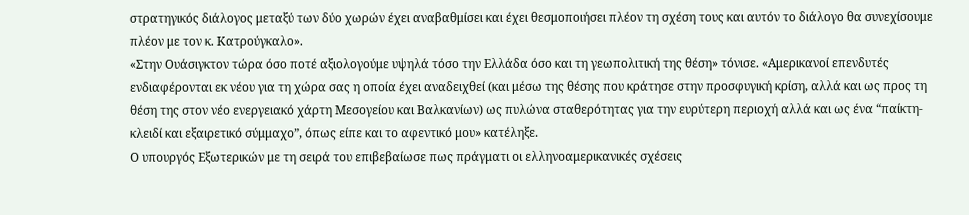στρατηγικός διάλογος μεταξύ των δύο χωρών έχει αναβαθμίσει και έχει θεσμοποιήσει πλέον τη σχέση τους και αυτόν το διάλογο θα συνεχίσουμε πλέον με τον κ. Κατρούγκαλο».
«Στην Ουάσιγκτον τώρα όσο ποτέ αξιολογούμε υψηλά τόσο την Ελλάδα όσο και τη γεωπολιτική της θέση» τόνισε. «Αμερικανοί επενδυτές ενδιαφέρονται εκ νέου για τη χώρα σας η οποία έχει αναδειχθεί (και μέσω της θέσης που κράτησε στην προσφυγική κρίση, αλλά και ως προς τη θέση της στον νέο ενεργειακό χάρτη Μεσογείου και Βαλκανίων) ως πυλώνα σταθερότητας για την ευρύτερη περιοχή αλλά και ως ένα “παίκτη-κλειδί και εξαιρετικό σύμμαχο”, όπως είπε και το αφεντικό μου» κατέληξε.
Ο υπουργός Εξωτερικών με τη σειρά του επιβεβαίωσε πως πράγματι οι ελληνοαμερικανικές σχέσεις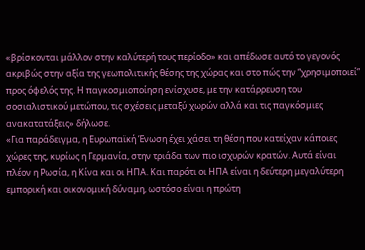«βρίσκονται μάλλον στην καλύτερή τους περίοδο» και απέδωσε αυτό το γεγονός ακριβώς στην αξία της γεωπολιτικής θέσης της χώρας και στο πώς την “χρησιμοποιεί” προς όφελός της. Η παγκοσμιοποίηση ενίσχυσε, με την κατάρρευση του σοσιαλιστικού μετώπου, τις σχέσεις μεταξύ χωρών αλλά και τις παγκόσμιες ανακατατάξεις» δήλωσε.
«Για παράδειγμα, η Ευρωπαϊκή Ένωση έχει χάσει τη θέση που κατείχαν κάποιες χώρες της, κυρίως η Γερμανία, στην τριάδα των πιο ισχυρών κρατών. Αυτά είναι πλέον η Ρωσία, η Κίνα και οι ΗΠΑ. Και παρότι οι ΗΠΑ είναι η δεύτερη μεγαλύτερη εμπορική και οικονομική δύναμη, ωστόσο είναι η πρώτη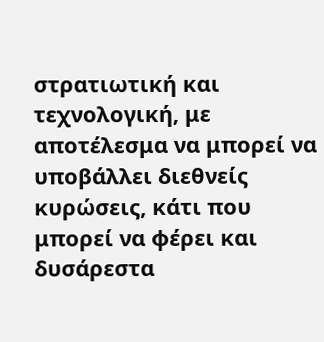στρατιωτική και τεχνολογική, με αποτέλεσμα να μπορεί να υποβάλλει διεθνείς κυρώσεις, κάτι που μπορεί να φέρει και δυσάρεστα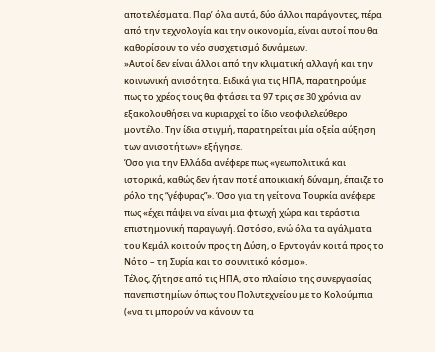αποτελέσματα. Παρ’ όλα αυτά, δύο άλλοι παράγοντες, πέρα από την τεχνολογία και την οικονομία, είναι αυτοί που θα καθορίσουν το νέο συσχετισμό δυνάμεων.
»Αυτοί δεν είναι άλλοι από την κλιματική αλλαγή και την κοινωνική ανισότητα. Ειδικά για τις ΗΠΑ, παρατηρούμε πως το χρέος τους θα φτάσει τα 97 τρις σε 30 χρόνια αν εξακολουθήσει να κυριαρχεί το ίδιο νεοφιλελεύθερο μοντέλο. Την ίδια στιγμή, παρατηρείται μία οξεία αύξηση των ανισοτήτων» εξήγησε.
Όσο για την Ελλάδα ανέφερε πως «γεωπολιτικά και ιστορικά, καθώς δεν ήταν ποτέ αποικιακή δύναμη, έπαιζε το ρόλο της “γέφυρας”». Όσο για τη γείτονα Τουρκία ανέφερε πως «έχει πάψει να είναι μια φτωχή χώρα και τεράστια επιστημονική παραγωγή. Ωστόσο, ενώ όλα τα αγάλματα του Κεμάλ κοιτούν προς τη Δύση, ο Ερντογάν κοιτά προς το Νότο – τη Συρία και το σουνιτικό κόσμο».
Τέλος, ζήτησε από τις ΗΠΑ, στο πλαίσιο της συνεργασίας πανεπιστημίων όπως του Πολυτεχνείου με το Κολούμπια («να τι μπορούν να κάνουν τα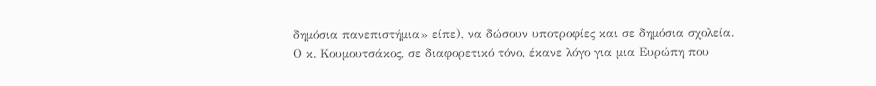δημόσια πανεπιστήμια» είπε), να δώσουν υποτροφίες και σε δημόσια σχολεία.
Ο κ. Κουμουτσάκος, σε διαφορετικό τόνο, έκανε λόγο για μια Ευρώπη που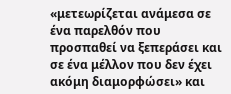«μετεωρίζεται ανάμεσα σε ένα παρελθόν που προσπαθεί να ξεπεράσει και σε ένα μέλλον που δεν έχει ακόμη διαμορφώσει» και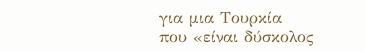για μια Τουρκία που «είναι δύσκολος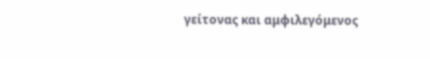γείτονας και αμφιλεγόμενος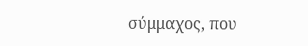σύμμαχος, που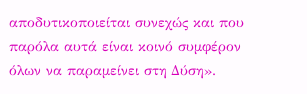αποδυτικοποιείται συνεχώς και που παρόλα αυτά είναι κοινό συμφέρον όλων να παραμείνει στη Δύση».